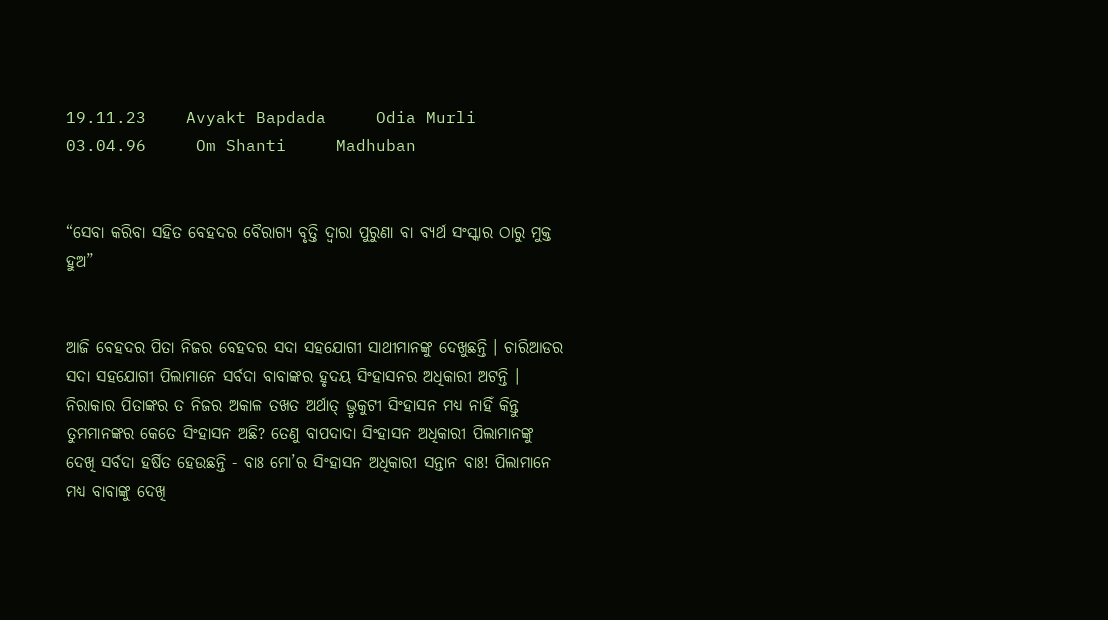19.11.23    Avyakt Bapdada     Odia Murli    03.04.96     Om Shanti     Madhuban


“ସେବା କରିବା ସହିତ ବେହଦର ବୈରାଗ୍ୟ ବୃତ୍ତି ଦ୍ୱାରା ପୁରୁଣା ବା ବ୍ୟର୍ଥ ସଂସ୍କାର ଠାରୁ ମୁକ୍ତ ହୁଅ”


ଆଜି ବେହଦର ପିତା ନିଜର ବେହଦର ସଦା ସହଯୋଗୀ ସାଥୀମାନଙ୍କୁ ଦେଖୁଛନ୍ତି । ଚାରିଆଡର ସଦା ସହଯୋଗୀ ପିଲାମାନେ ସର୍ବଦା ବାବାଙ୍କର ହୃଦୟ ସିଂହାସନର ଅଧିକାରୀ ଅଟନ୍ତି । ନିରାକାର ପିତାଙ୍କର ତ ନିଜର ଅକାଳ ତଖତ ଅର୍ଥାତ୍ ଭ୍ରୃକୁଟୀ ସିଂହାସନ ମଧ୍ୟ ନାହିଁ କିନ୍ତୁ ତୁମମାନଙ୍କର କେତେ ସିଂହାସନ ଅଛି? ତେଣୁ ବାପଦାଦା ସିଂହାସନ ଅଧିକାରୀ ପିଲାମାନଙ୍କୁ ଦେଖି ସର୍ବଦା ହର୍ଷିତ ହେଉଛନ୍ତି - ବାଃ ମୋ’ର ସିଂହାସନ ଅଧିକାରୀ ସନ୍ତାନ ବାଃ! ପିଲାମାନେ ମଧ୍ୟ ବାବାଙ୍କୁ ଦେଖି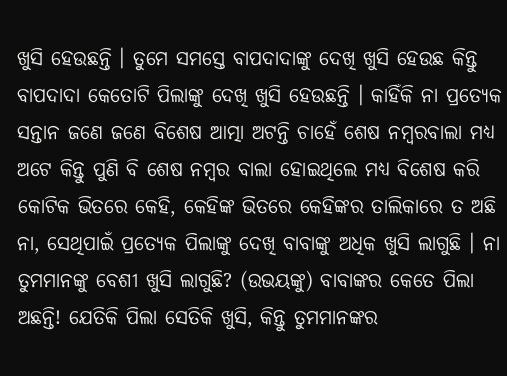ଖୁସି ହେଉଛନ୍ତି । ତୁମେ ସମସ୍ତେ ବାପଦାଦାଙ୍କୁ ଦେଖି ଖୁସି ହେଉଛ କିନ୍ତୁ ବାପଦାଦା କେତୋଟି ପିଲାଙ୍କୁ ଦେଖି ଖୁସି ହେଉଛନ୍ତି । କାହିଁକି ନା ପ୍ରତ୍ୟେକ ସନ୍ତାନ ଜଣେ ଜଣେ ବିଶେଷ ଆତ୍ମା ଅଟନ୍ତି ଚାହେଁ ଶେଷ ନମ୍ବରବାଲା ମଧ୍ୟ ଅଟେ କିନ୍ତୁ ପୁଣି ବି ଶେଷ ନମ୍ବର ବାଲା ହୋଇଥିଲେ ମଧ୍ୟ ବିଶେଷ କରି କୋଟିକ ଭିତରେ କେହି, କେହିଙ୍କ ଭିତରେ କେହିଙ୍କର ତାଲିକାରେ ତ ଅଛି ନା, ସେଥିପାଇଁ ପ୍ରତ୍ୟେକ ପିଲାଙ୍କୁ ଦେଖି ବାବାଙ୍କୁ ଅଧିକ ଖୁସି ଲାଗୁଛି । ନା ତୁମମାନଙ୍କୁ ବେଶୀ ଖୁସି ଲାଗୁଛି? (ଉଭୟଙ୍କୁ) ବାବାଙ୍କର କେତେ ପିଲା ଅଛନ୍ତି! ଯେତିକି ପିଲା ସେତିକି ଖୁସି, କିନ୍ତୁ ତୁମମାନଙ୍କର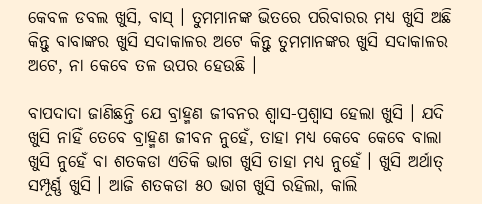କେବଳ ଡବଲ ଖୁସି, ବାସ୍ । ତୁମମାନଙ୍କ ଭିତରେ ପରିବାରର ମଧ୍ୟ ଖୁସି ଅଛି କିନ୍ତୁ ବାବାଙ୍କର ଖୁସି ସଦାକାଳର ଅଟେ କିନ୍ତୁ ତୁମମାନଙ୍କର ଖୁସି ସଦାକାଳର ଅଟେ, ନା କେବେ ତଳ ଉପର ହେଉଛି ।

ବାପଦାଦା ଜାଣିଛନ୍ତି ଯେ ବ୍ରାହ୍ମଣ ଜୀବନର ଶ୍ୱାସ-ପ୍ରଶ୍ୱାସ ହେଲା ଖୁସି । ଯଦି ଖୁସି ନାହିଁ ତେବେ ବ୍ରାହ୍ମଣ ଜୀବନ ନୁହେଁ, ତାହା ମଧ୍ୟ କେବେ କେବେ ବାଲା ଖୁସି ନୁହେଁ ବା ଶତକଡା ଏତିକି ଭାଗ ଖୁସି ତାହା ମଧ୍ୟ ନୁହେଁ । ଖୁସି ଅର୍ଥାତ୍ ସମ୍ପୂର୍ଣ୍ଣ ଖୁସି । ଆଜି ଶତକଡା ୫୦ ଭାଗ ଖୁସି ରହିଲା, କାଲି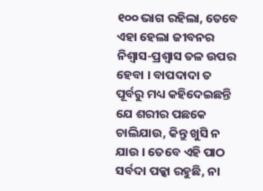୧୦୦ ଭାଗ ରହିଲା, ତେବେ ଏହା ହେଲା ଜୀବନର ନିଶ୍ୱାସ-ପ୍ରଶ୍ୱାସ ତଳ ଉପର ହେବା । ବାପଦାଦା ତ ପୂର୍ବରୁ ମଧ୍ୟ କହିଦେଇଛନ୍ତି ଯେ ଶରୀର ପଛକେ ଚାଲିଯାଉ, କିନ୍ତୁ ଖୁସି ନ ଯାଉ । ତେବେ ଏହି ପାଠ ସର୍ବଦା ପକ୍କା ରହୁଛି, ନା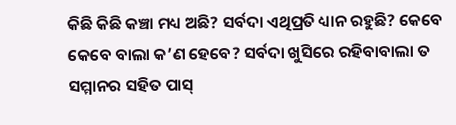କିଛି କିଛି କଞ୍ଚା ମଧ୍ୟ ଅଛି? ସର୍ବଦା ଏଥିପ୍ରତି ଧ୍ୟାନ ରହୁଛି? କେବେ କେବେ ବାଲା କ’ଣ ହେବେ? ସର୍ବଦା ଖୁସିରେ ରହିବାବାଲା ତ ସମ୍ମାନର ସହିତ ପାସ୍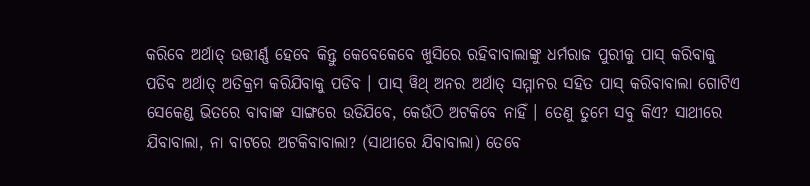କରିବେ ଅର୍ଥାତ୍ ଉତ୍ତୀର୍ଣ୍ଣ ହେବେ କିନ୍ତୁ କେବେକେବେ ଖୁସିରେ ରହିବାବାଲାଙ୍କୁ ଧର୍ମରାଜ ପୁରୀକୁ ପାସ୍ କରିବାକୁ ପଡିବ ଅର୍ଥାତ୍ ଅତିକ୍ରମ କରିଯିବାକୁ ପଡିବ । ପାସ୍ ୱିଥ୍ ଅନର ଅର୍ଥାତ୍ ସମ୍ମାନର ସହିତ ପାସ୍ କରିବାବାଲା ଗୋଟିଏ ସେକେଣ୍ଡ ଭିତରେ ବାବାଙ୍କ ସାଙ୍ଗରେ ଉଡିଯିବେ, କେଉଁଠି ଅଟକିବେ ନାହିଁ । ତେଣୁ ତୁମେ ସବୁ କିଏ? ସାଥୀରେ ଯିବାବାଲା, ନା ବାଟରେ ଅଟକିବାବାଲା? (ସାଥୀରେ ଯିବାବାଲା) ତେବେ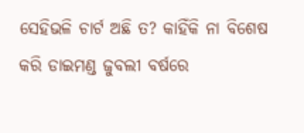ସେହିଭଳି ଚାର୍ଟ ଅଛି ତ? କାହିଁକି ନା ବିଶେଷ କରି ଡାଇମଣ୍ଡ ଜୁବଲୀ ବର୍ଷରେ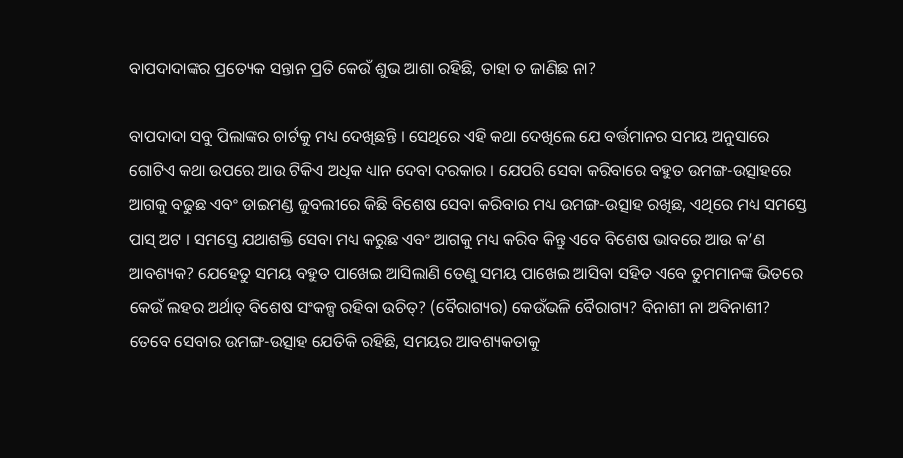ବାପଦାଦାଙ୍କର ପ୍ରତ୍ୟେକ ସନ୍ତାନ ପ୍ରତି କେଉଁ ଶୁଭ ଆଶା ରହିଛି, ତାହା ତ ଜାଣିଛ ନା?

ବାପଦାଦା ସବୁ ପିଲାଙ୍କର ଚାର୍ଟକୁ ମଧ୍ୟ ଦେଖିଛନ୍ତି । ସେଥିରେ ଏହି କଥା ଦେଖିଲେ ଯେ ବର୍ତ୍ତମାନର ସମୟ ଅନୁସାରେ ଗୋଟିଏ କଥା ଉପରେ ଆଉ ଟିକିଏ ଅଧିକ ଧ୍ୟାନ ଦେବା ଦରକାର । ଯେପରି ସେବା କରିବାରେ ବହୁତ ଉମଙ୍ଗ-ଉତ୍ସାହରେ ଆଗକୁ ବଢୁଛ ଏବଂ ଡାଇମଣ୍ଡ ଜୁବଲୀରେ କିଛି ବିଶେଷ ସେବା କରିବାର ମଧ୍ୟ ଉମଙ୍ଗ-ଉତ୍ସାହ ରଖିଛ, ଏଥିରେ ମଧ୍ୟ ସମସ୍ତେ ପାସ୍ ଅଟ । ସମସ୍ତେ ଯଥାଶକ୍ତି ସେବା ମଧ୍ୟ କରୁଛ ଏବଂ ଆଗକୁ ମଧ୍ୟ କରିବ କିନ୍ତୁ ଏବେ ବିଶେଷ ଭାବରେ ଆଉ କ’ଣ ଆବଶ୍ୟକ? ଯେହେତୁ ସମୟ ବହୁତ ପାଖେଇ ଆସିଲାଣି ତେଣୁ ସମୟ ପାଖେଇ ଆସିବା ସହିତ ଏବେ ତୁମମାନଙ୍କ ଭିତରେ କେଉଁ ଲହର ଅର୍ଥାତ୍ ବିଶେଷ ସଂକଳ୍ପ ରହିବା ଉଚିତ୍‌? (ବୈରାଗ୍ୟର) କେଉଁଭଳି ବୈରାଗ୍ୟ? ବିନାଶୀ ନା ଅବିନାଶୀ? ତେବେ ସେବାର ଉମଙ୍ଗ-ଉତ୍ସାହ ଯେତିକି ରହିଛି, ସମୟର ଆବଶ୍ୟକତାକୁ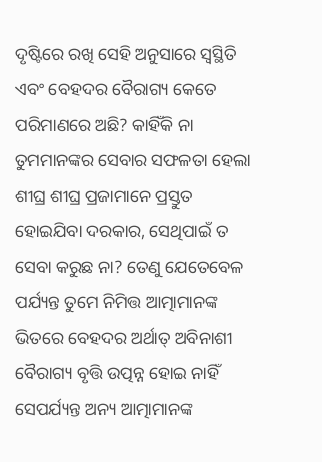ଦୃଷ୍ଟିରେ ରଖି ସେହି ଅନୁସାରେ ସ୍ୱସ୍ଥିତି ଏବଂ ବେହଦର ବୈରାଗ୍ୟ କେତେ ପରିମାଣରେ ଅଛି? କାହିଁକି ନା ତୁମମାନଙ୍କର ସେବାର ସଫଳତା ହେଲା ଶୀଘ୍ର ଶୀଘ୍ର ପ୍ରଜାମାନେ ପ୍ରସ୍ତୁତ ହୋଇଯିବା ଦରକାର, ସେଥିପାଇଁ ତ ସେବା କରୁଛ ନା? ତେଣୁ ଯେତେବେଳ ପର୍ଯ୍ୟନ୍ତ ତୁମେ ନିମିତ୍ତ ଆତ୍ମାମାନଙ୍କ ଭିତରେ ବେହଦର ଅର୍ଥାତ୍ ଅବିନାଶୀ ବୈରାଗ୍ୟ ବୃତ୍ତି ଉତ୍ପନ୍ନ ହୋଇ ନାହିଁ ସେପର୍ଯ୍ୟନ୍ତ ଅନ୍ୟ ଆତ୍ମାମାନଙ୍କ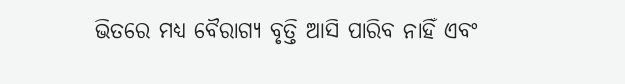ଭିତରେ ମଧ୍ୟ ବୈରାଗ୍ୟ ବୃତ୍ତି ଆସି ପାରିବ ନାହିଁ ଏବଂ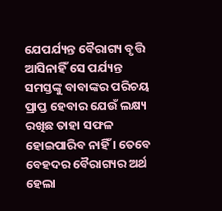ଯେପର୍ଯ୍ୟନ୍ତ ବୈରାଗ୍ୟ ବୃତ୍ତି ଆସିନାହିଁ ସେ ପର୍ଯ୍ୟନ୍ତ ସମସ୍ତଙ୍କୁ ବାବାଙ୍କର ପରିଚୟ ପ୍ରାପ୍ତ ହେବାର ଯେଉଁ ଲକ୍ଷ୍ୟ ରଖିଛ ତାହା ସଫଳ ହୋଇପାରିବ ନାହିଁ । ତେବେ ବେହଦର ବୈରାଗ୍ୟର ଅର୍ଥ ହେଲା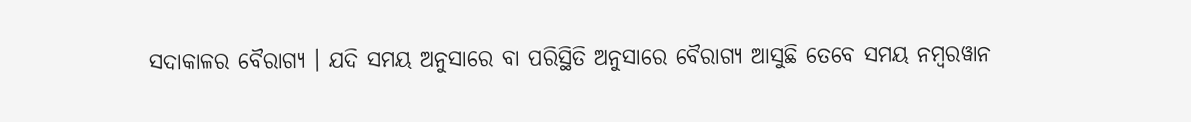ସଦାକାଳର ବୈରାଗ୍ୟ । ଯଦି ସମୟ ଅନୁସାରେ ବା ପରିସ୍ଥିତି ଅନୁସାରେ ବୈରାଗ୍ୟ ଆସୁଛି ତେବେ ସମୟ ନମ୍ବରୱାନ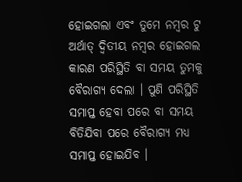ହୋଇଗଲା ଏବଂ ତୁମେ ନମ୍ବର ଟୁ ଅର୍ଥାତ୍ ଦ୍ୱିତୀୟ ନମ୍ବର ହୋଇଗଲ କାରଣ ପରିସ୍ଥିତି ବା ସମୟ ତୁମକୁ ବୈରାଗ୍ୟ ଦେଲା । ପୁଣି ପରିସ୍ଥିତି ସମାପ୍ତ ହେବା ପରେ ବା ସମୟ ବିତିଯିବା ପରେ ବୈରାଗ୍ୟ ମଧ୍ୟ ସମାପ୍ତ ହୋଇଯିବ ।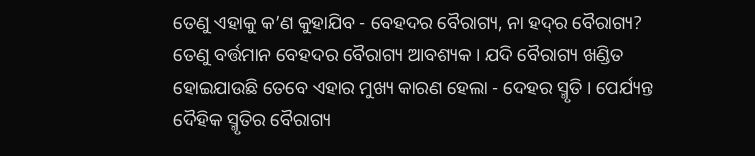ତେଣୁ ଏହାକୁ କ’ଣ କୁହାଯିବ - ବେହଦର ବୈରାଗ୍ୟ, ନା ହଦ୍‌ର ବୈରାଗ୍ୟ? ତେଣୁ ବର୍ତ୍ତମାନ ବେହଦର ବୈରାଗ୍ୟ ଆବଶ୍ୟକ । ଯଦି ବୈରାଗ୍ୟ ଖଣ୍ଡିତ ହୋଇଯାଉଛି ତେବେ ଏହାର ମୁଖ୍ୟ କାରଣ ହେଲା - ଦେହର ସ୍ମୃତି । ପେର୍ଯ୍ୟନ୍ତ ଦୈହିକ ସ୍ମୃତିର ବୈରାଗ୍ୟ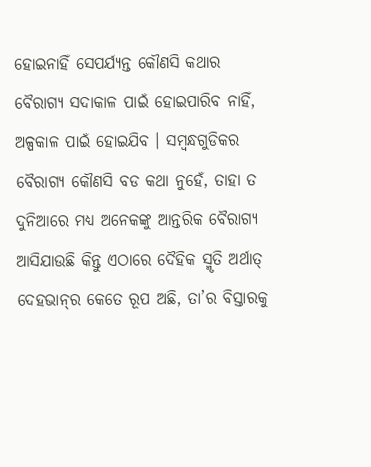ହୋଇନାହିଁ ସେପର୍ଯ୍ୟନ୍ତ କୌଣସି କଥାର ବୈରାଗ୍ୟ ସଦାକାଳ ପାଇଁ ହୋଇପାରିବ ନାହିଁ, ଅଳ୍ପକାଳ ପାଇଁ ହୋଇଯିବ । ସମ୍ବନ୍ଧଗୁଡିକର ବୈରାଗ୍ୟ କୌଣସି ବଡ କଥା ନୁହେଁ, ତାହା ତ ଦୁନିଆରେ ମଧ୍ୟ ଅନେକଙ୍କୁ ଆନ୍ତରିକ ବୈରାଗ୍ୟ ଆସିଯାଉଛି କିନ୍ତୁ ଏଠାରେ ଦୈହିକ ସ୍ମୃତି ଅର୍ଥାତ୍ ଦେହଭାନ୍‌ର କେତେ ରୂପ ଅଛି, ତା’ର ବିସ୍ତାରକୁ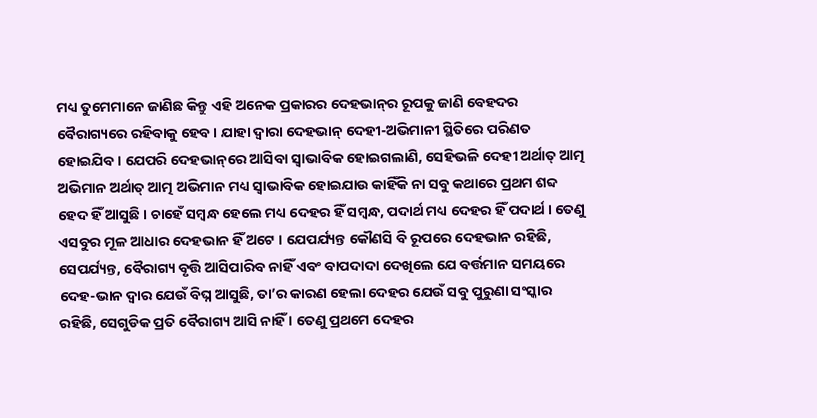ମଧ୍ୟ ତୁମେମାନେ ଜାଣିଛ କିନ୍ତୁ ଏହି ଅନେକ ପ୍ରକାରର ଦେହଭାନ୍‌ର ରୂପକୁ ଜାଣି ବେହଦର ବୈରାଗ୍ୟରେ ରହିବାକୁ ହେବ । ଯାହା ଦ୍ୱାରା ଦେହଭାନ୍ ଦେହୀ-ଅଭିମାନୀ ସ୍ଥିତିରେ ପରିଣତ ହୋଇଯିବ । ଯେପରି ଦେହଭାନ୍‌ରେ ଆସିବା ସ୍ୱାଭାବିକ ହୋଇଗଲାଣି, ସେହିଭଳି ଦେହୀ ଅର୍ଥାତ୍ ଆତ୍ମ ଅଭିମାନ ଅର୍ଥାତ୍ ଆତ୍ମ ଅଭିମାନ ମଧ୍ୟ ସ୍ୱାଭାବିକ ହୋଇଯାଉ କାହିଁକି ନା ସବୁ କଥାରେ ପ୍ରଥମ ଶବ୍ଦ ହେଦ ହିଁ ଆସୁଛି । ଚାହେଁ ସମ୍ବନ୍ଧ ହେଲେ ମଧ୍ୟ ଦେହର ହିଁ ସମ୍ବନ୍ଧ, ପଦାର୍ଥ ମଧ୍ୟ ଦେହର ହିଁ ପଦାର୍ଥ । ତେଣୁ ଏସବୁର ମୂଳ ଆଧାର ଦେହଭାନ ହିଁ ଅଟେ । ଯେପର୍ଯ୍ୟନ୍ତ କୌଣସି ବି ରୂପରେ ଦେହଭାନ ରହିଛି, ସେପର୍ଯ୍ୟନ୍ତ, ବୈରାଗ୍ୟ ବୃତ୍ତି ଆସିପାରିବ ନାହିଁ ଏବଂ ବାପଦାଦା ଦେଖିଲେ ଯେ ବର୍ତ୍ତମାନ ସମୟରେ ଦେହ-ଭାନ ଦ୍ୱାର ଯେଉଁ ବିଘ୍ନ ଆସୁଛି, ତା’ର କାରଣ ହେଲା ଦେହର ଯେଉଁ ସବୁ ପୁରୁଣା ସଂସ୍କାର ରହିଛି, ସେଗୁଡିକ ପ୍ରତି ବୈରାଗ୍ୟ ଆସି ନାହିଁ । ତେଣୁ ପ୍ରଥମେ ଦେହର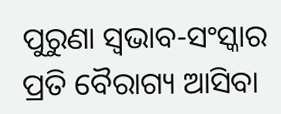ପୁରୁଣା ସ୍ୱଭାବ-ସଂସ୍କାର ପ୍ରତି ବୈରାଗ୍ୟ ଆସିବା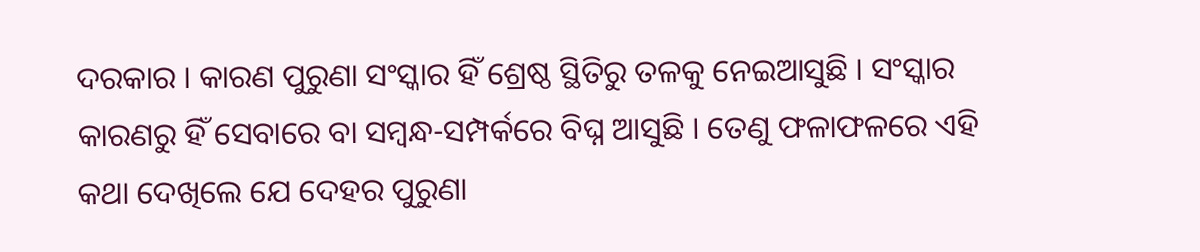ଦରକାର । କାରଣ ପୁରୁଣା ସଂସ୍କାର ହିଁ ଶ୍ରେଷ୍ଠ ସ୍ଥିତିରୁ ତଳକୁ ନେଇଆସୁଛି । ସଂସ୍କାର କାରଣରୁ ହିଁ ସେବାରେ ବା ସମ୍ବନ୍ଧ-ସମ୍ପର୍କରେ ବିଘ୍ନ ଆସୁଛି । ତେଣୁ ଫଳାଫଳରେ ଏହି କଥା ଦେଖିଲେ ଯେ ଦେହର ପୁରୁଣା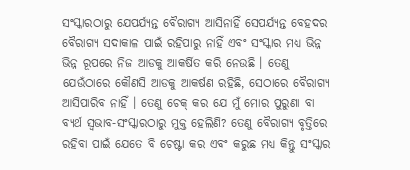ସଂସ୍କାରଠାରୁ ଯେପର୍ଯ୍ୟନ୍ତ ବୈରାଗ୍ୟ ଆସିନାହିଁ ସେପର୍ଯ୍ୟନ୍ତ ବେହଦର ବୈରାଗ୍ୟ ସଦାକାଳ ପାଇଁ ରହିପାରୁ ନାହିଁ ଏବଂ ସଂସ୍କାର ମଧ୍ୟ ଭିନ୍ନ ଭିନ୍ନ ରୂପରେ ନିଜ ଆଡକୁ ଆକର୍ଷିତ କରି ନେଉଛି । ତେଣୁ ଯେଉଁଠାରେ କୌଣସି ଆଡକୁ ଆକର୍ଷଣ ରହିଛି, ସେଠାରେ ବୈରାଗ୍ୟ ଆସିପାରିବ ନାହିଁ । ତେଣୁ ଚେକ୍ କର ଯେ ମୁଁ ମୋର ପୁରୁଣା ବା ବ୍ୟର୍ଥ ସ୍ୱଭାବ-ସଂସ୍କାରଠାରୁ ମୁକ୍ତ ହେଲିଣି? ତେଣୁ ବୈରାଗ୍ୟ ବୃତ୍ତିରେ ରହିବା ପାଇଁ ଯେତେ ବି ଚେଷ୍ଟା କର ଏବଂ କରୁଛ ମଧ୍ୟ କିନ୍ତୁ ସଂସ୍କାର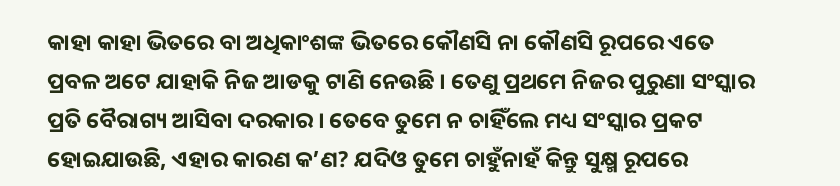କାହା କାହା ଭିତରେ ବା ଅଧିକାଂଶଙ୍କ ଭିତରେ କୌଣସି ନା କୌଣସି ରୂପରେ ଏତେ ପ୍ରବଳ ଅଟେ ଯାହାକି ନିଜ ଆଡକୁ ଟାଣି ନେଉଛି । ତେଣୁ ପ୍ରଥମେ ନିଜର ପୁରୁଣା ସଂସ୍କାର ପ୍ରତି ବୈରାଗ୍ୟ ଆସିବା ଦରକାର । ତେବେ ତୁମେ ନ ଚାହିଁଲେ ମଧ୍ୟ ସଂସ୍କାର ପ୍ରକଟ ହୋଇଯାଉଛି, ଏହାର କାରଣ କ’ଣ? ଯଦିଓ ତୁମେ ଚାହୁଁନାହଁ କିନ୍ତୁ ସୁକ୍ଷ୍ମ ରୂପରେ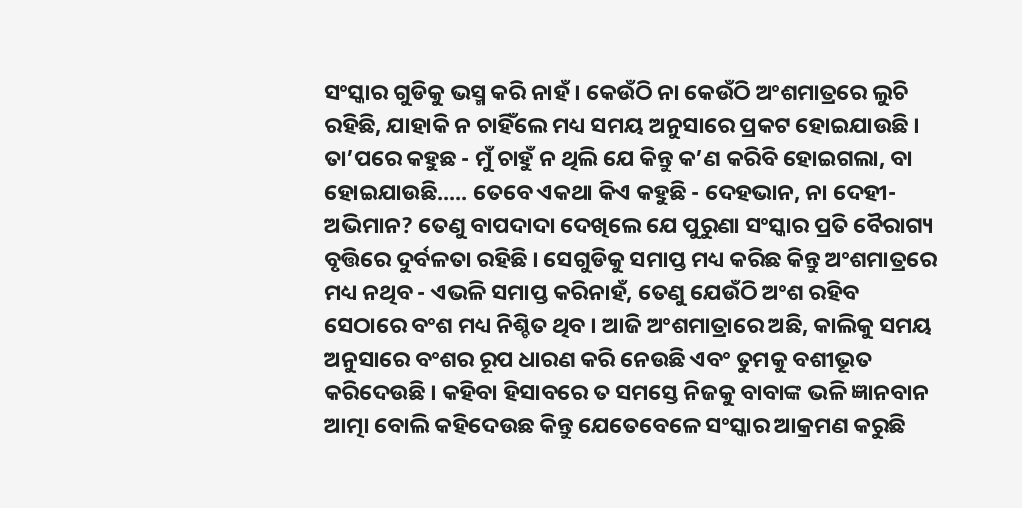ସଂସ୍କାର ଗୁଡିକୁ ଭସ୍ମ କରି ନାହଁ । କେଉଁଠି ନା କେଉଁଠି ଅଂଶମାତ୍ରରେ ଲୁଚି ରହିଛି, ଯାହାକି ନ ଚାହିଁଲେ ମଧ୍ୟ ସମୟ ଅନୁସାରେ ପ୍ରକଟ ହୋଇଯାଉଛି । ତା’ପରେ କହୁଛ - ମୁଁ ଚାହୁଁ ନ ଥିଲି ଯେ କିନ୍ତୁ କ’ଣ କରିବି ହୋଇଗଲା, ବା ହୋଇଯାଉଛି..... ତେବେ ଏକଥା କିଏ କହୁଛି - ଦେହଭାନ, ନା ଦେହୀ-ଅଭିମାନ? ତେଣୁ ବାପଦାଦା ଦେଖିଲେ ଯେ ପୁରୁଣା ସଂସ୍କାର ପ୍ରତି ବୈରାଗ୍ୟ ବୃତ୍ତିରେ ଦୁର୍ବଳତା ରହିଛି । ସେଗୁଡିକୁ ସମାପ୍ତ ମଧ୍ୟ କରିଛ କିନ୍ତୁ ଅଂଶମାତ୍ରରେ ମଧ୍ୟ ନଥିବ - ଏଭଳି ସମାପ୍ତ କରିନାହଁ, ତେଣୁ ଯେଉଁଠି ଅଂଶ ରହିବ ସେଠାରେ ବଂଶ ମଧ୍ୟ ନିଶ୍ଚିତ ଥିବ । ଆଜି ଅଂଶମାତ୍ରାରେ ଅଛି, କାଲିକୁ ସମୟ ଅନୁସାରେ ବଂଶର ରୂପ ଧାରଣ କରି ନେଉଛି ଏବଂ ତୁମକୁ ବଶୀଭୂତ କରିଦେଉଛି । କହିବା ହିସାବରେ ତ ସମସ୍ତେ ନିଜକୁ ବାବାଙ୍କ ଭଳି ଜ୍ଞାନବାନ ଆତ୍ମା ବୋଲି କହିଦେଉଛ କିନ୍ତୁ ଯେତେବେଳେ ସଂସ୍କାର ଆକ୍ରମଣ କରୁଛି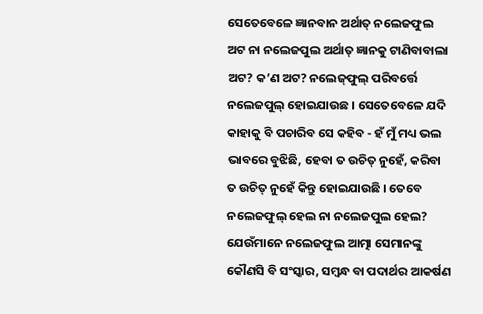ସେତେବେଳେ ଜ୍ଞାନବାନ ଅର୍ଥାତ୍ ନଲେଜଫୁଲ ଅଟ ନା ନଲେଜପୁଲ ଅର୍ଥାତ୍ ଜ୍ଞାନକୁ ଟାଣିବାବାଲା ଅଟ? କ’ଣ ଅଟ? ନଲେଜ୍‌ଫୁଲ୍ ପରିବର୍ତ୍ତେ ନଲେଜପୁଲ୍ ହୋଇଯାଉଛ । ସେତେବେଳେ ଯଦି କାହାକୁ ବି ପଚାରିବ ସେ କହିବ - ହଁ ମୁଁ ମଧ୍ୟ ଭଲ ଭାବରେ ବୁଝିଛି, ହେବା ତ ଉଚିତ୍ ନୁହେଁ, କରିବା ତ ଉଚିତ୍ ନୁହେଁ କିନ୍ତୁ ହୋଇଯାଉଛି । ତେବେ ନଲେଜଫୁଲ୍ ହେଲ ନା ନଲେଜପୁଲ ହେଲ? ଯେଉଁମାନେ ନଲେଜଫୁଲ ଆତ୍ମା ସେମାନଙ୍କୁ କୌଣସି ବି ସଂସ୍କାର, ସମ୍ବନ୍ଧ ବା ପଦାର୍ଥର ଆକର୍ଷଣ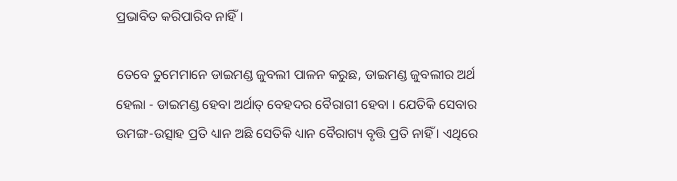ପ୍ରଭାବିତ କରିପାରିବ ନାହିଁ ।

ତେବେ ତୁମେମାନେ ଡାଇମଣ୍ଡ ଜୁବଲୀ ପାଳନ କରୁଛ, ଡାଇମଣ୍ଡ ଜୁବଲୀର ଅର୍ଥ ହେଲା - ଡାଇମଣ୍ଡ ହେବା ଅର୍ଥାତ୍ ବେହଦର ବୈରାଗୀ ହେବା । ଯେତିକି ସେବାର ଉମଙ୍ଗ-ଉତ୍ସାହ ପ୍ରତି ଧ୍ୟାନ ଅଛି ସେତିକି ଧ୍ୟାନ ବୈରାଗ୍ୟ ବୃତ୍ତି ପ୍ରତି ନାହିଁ । ଏଥିରେ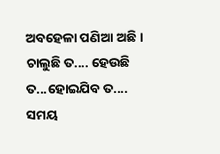ଅବହେଳା ପଣିଆ ଅଛି । ଚାଲୁଛି ତ.... ହେଉଛି ତ...ହୋଇଯିବ ତ.... ସମୟ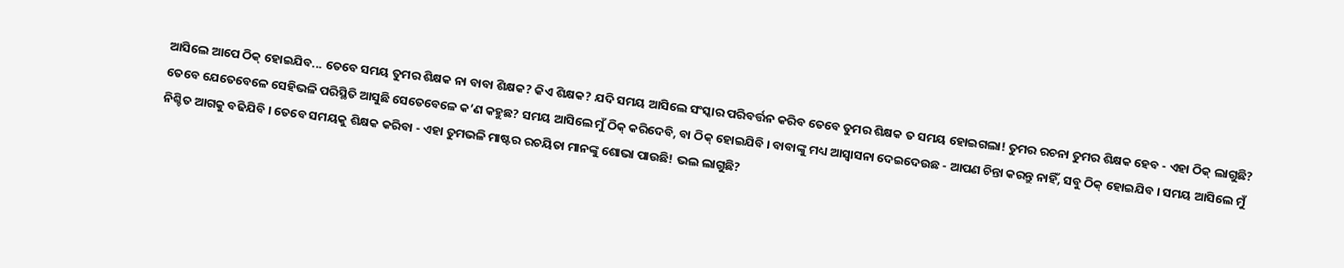ଆସିଲେ ଆପେ ଠିକ୍ ହୋଇଯିବ... ତେବେ ସମୟ ତୁମର ଶିକ୍ଷକ ନା ବାବା ଶିକ୍ଷକ? କିଏ ଶିକ୍ଷକ? ଯଦି ସମୟ ଆସିଲେ ସଂସ୍କାର ପରିବର୍ତ୍ତନ କରିବ ତେବେ ତୁମର ଶିକ୍ଷକ ତ ସମୟ ହୋଇଗଲା! ତୁମର ରଚନା ତୁମର ଶିକ୍ଷକ ହେବ - ଏହା ଠିକ୍ ଲାଗୁଛି? ତେବେ ଯେତେବେଳେ ସେହିଭଳି ପରିସ୍ଥିତି ଆସୁଛି ସେତେବେଳେ କ’ଣ କହୁଛ? ସମୟ ଆସିଲେ ମୁଁ ଠିକ୍ କରିଦେବି, ବା ଠିକ୍ ହୋଇଯିବି । ବାବାଙ୍କୁ ମଧ୍ୟ ଆସ୍ୱାସନା ଦେଇଦେଉଛ - ଆପଣ ଚିନ୍ତା କରନ୍ତୁ ନାହିଁ, ସବୁ ଠିକ୍ ହୋଇଯିବ । ସମୟ ଆସିଲେ ମୁଁ ନିଶ୍ଚିତ ଆଗକୁ ବଢିଯିବି । ତେବେ ସମୟକୁ ଶିକ୍ଷକ କରିବା - ଏହା ତୁମଭଳି ମାଷ୍ଟର ରଚୟିତା ମାନଙ୍କୁ ଶୋଭା ପାଉଛି! ଭଲ ଲାଗୁଛି?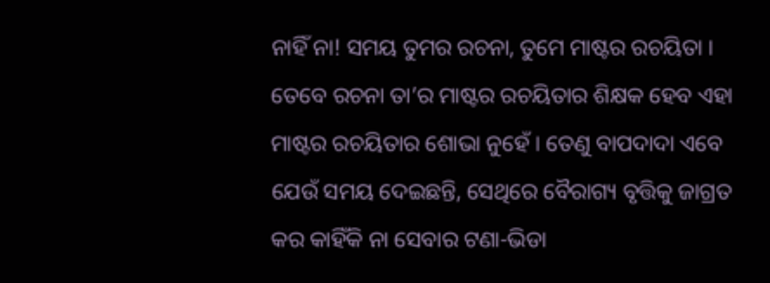ନାହିଁ ନା! ସମୟ ତୁମର ରଚନା, ତୁମେ ମାଷ୍ଟର ରଚୟିତା । ତେବେ ରଚନା ତା’ର ମାଷ୍ଟର ରଚୟିତାର ଶିକ୍ଷକ ହେବ ଏହା ମାଷ୍ଟର ରଚୟିତାର ଶୋଭା ନୁହେଁ । ତେଣୁ ବାପଦାଦା ଏବେ ଯେଉଁ ସମୟ ଦେଇଛନ୍ତି, ସେଥିରେ ବୈରାଗ୍ୟ ବୃତ୍ତିକୁ ଜାଗ୍ରତ କର କାହିଁକି ନା ସେବାର ଟଣା-ଭିଡା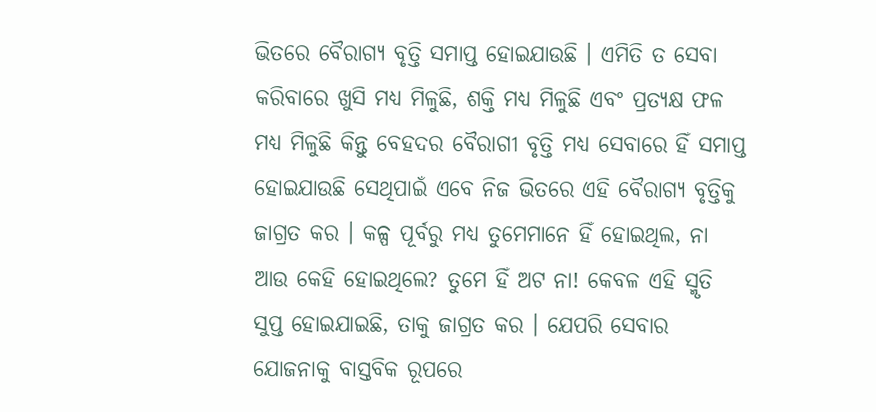ଭିତରେ ବୈରାଗ୍ୟ ବୃତ୍ତି ସମାପ୍ତ ହୋଇଯାଉଛି । ଏମିତି ତ ସେବା କରିବାରେ ଖୁସି ମଧ୍ୟ ମିଳୁଛି, ଶକ୍ତି ମଧ୍ୟ ମିଳୁଛି ଏବଂ ପ୍ରତ୍ୟକ୍ଷ ଫଳ ମଧ୍ୟ ମିଳୁଛି କିନ୍ତୁ ବେହଦର ବୈରାଗୀ ବୃତ୍ତି ମଧ୍ୟ ସେବାରେ ହିଁ ସମାପ୍ତ ହୋଇଯାଉଛି ସେଥିପାଇଁ ଏବେ ନିଜ ଭିତରେ ଏହି ବୈରାଗ୍ୟ ବୃତ୍ତିକୁ ଜାଗ୍ରତ କର । କଳ୍ପ ପୂର୍ବରୁ ମଧ୍ୟ ତୁମେମାନେ ହିଁ ହୋଇଥିଲ, ନା ଆଉ କେହି ହୋଇଥିଲେ? ତୁମେ ହିଁ ଅଟ ନା! କେବଳ ଏହି ସ୍ମୃତି ସୁପ୍ତ ହୋଇଯାଇଛି, ତାକୁ ଜାଗ୍ରତ କର । ଯେପରି ସେବାର ଯୋଜନାକୁ ବାସ୍ତବିକ ରୂପରେ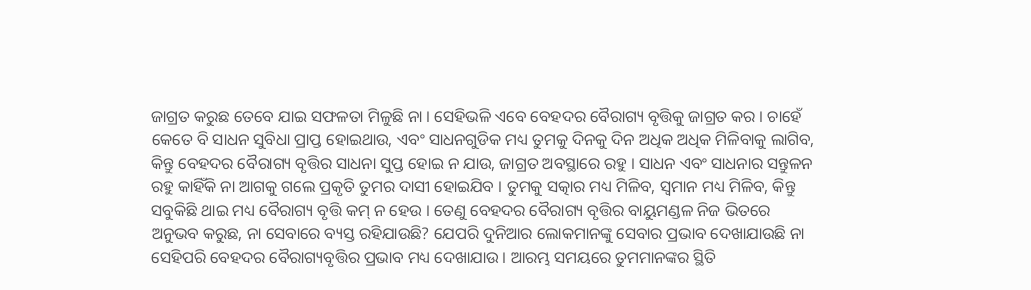ଜାଗ୍ରତ କରୁଛ ତେବେ ଯାଇ ସଫଳତା ମିଳୁଛି ନା । ସେହିଭଳି ଏବେ ବେହଦର ବୈରାଗ୍ୟ ବୃତ୍ତିକୁ ଜାଗ୍ରତ କର । ଚାହେଁ କେତେ ବି ସାଧନ ସୁବିଧା ପ୍ରାପ୍ତ ହୋଇଥାଉ, ଏବଂ ସାଧନଗୁଡିକ ମଧ୍ୟ ତୁମକୁ ଦିନକୁ ଦିନ ଅଧିକ ଅଧିକ ମିଳିବାକୁ ଲାଗିବ, କିନ୍ତୁ ବେହଦର ବୈରାଗ୍ୟ ବୃତ୍ତିର ସାଧନା ସୁପ୍ତ ହୋଇ ନ ଯାଉ, ଜାଗ୍ରତ ଅବସ୍ଥାରେ ରହୁ । ସାଧନ ଏବଂ ସାଧନାର ସନ୍ତୁଳନ ରହୁ କାହିଁକି ନା ଆଗକୁ ଗଲେ ପ୍ରକୃତି ତୁମର ଦାସୀ ହୋଇଯିବ । ତୁମକୁ ସତ୍କାର ମଧ୍ୟ ମିଳିବ, ସ୍ୱମାନ ମଧ୍ୟ ମିଳିବ, କିନ୍ତୁ ସବୁକିଛି ଥାଇ ମଧ୍ୟ ବୈରାଗ୍ୟ ବୃତ୍ତି କମ୍ ନ ହେଉ । ତେଣୁ ବେହଦର ବୈରାଗ୍ୟ ବୃତ୍ତିର ବାୟୁମଣ୍ଡଳ ନିଜ ଭିତରେ ଅନୁଭବ କରୁଛ, ନା ସେବାରେ ବ୍ୟସ୍ତ ରହିଯାଉଛି? ଯେପରି ଦୁନିଆର ଲୋକମାନଙ୍କୁ ସେବାର ପ୍ରଭାବ ଦେଖାଯାଉଛି ନା ସେହିପରି ବେହଦର ବୈରାଗ୍ୟବୃତ୍ତିର ପ୍ରଭାବ ମଧ୍ୟ ଦେଖାଯାଉ । ଆରମ୍ଭ ସମୟରେ ତୁମମାନଙ୍କର ସ୍ଥିତି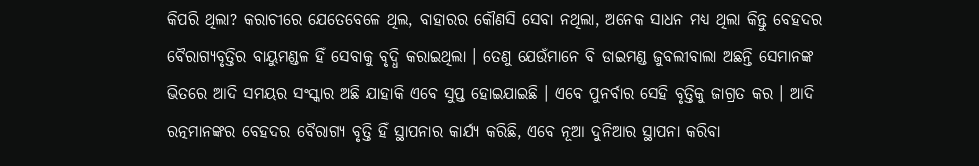କିପରି ଥିଲା? କରାଚୀରେ ଯେତେବେଳେ ଥିଲ, ବାହାରର କୌଣସି ସେବା ନଥିଲା, ଅନେକ ସାଧନ ମଧ୍ୟ ଥିଲା କିନ୍ତୁ ବେହଦର ବୈରାଗ୍ୟବୃତ୍ତିର ବାୟୁମଣ୍ଡଳ ହିଁ ସେବାକୁ ବୃଦ୍ଧି କରାଇଥିଲା । ତେଣୁ ଯେଉଁମାନେ ବି ଡାଇମଣ୍ଡ ଜୁବଲୀବାଲା ଅଛନ୍ତି ସେମାନଙ୍କ ଭିତରେ ଆଦି ସମୟର ସଂସ୍କାର ଅଛି ଯାହାକି ଏବେ ସୁପ୍ତ ହୋଇଯାଇଛି । ଏବେ ପୁନର୍ବାର ସେହି ବୃତ୍ତିକୁ ଜାଗ୍ରତ କର । ଆଦି ରତ୍ନମାନଙ୍କର ବେହଦର ବୈରାଗ୍ୟ ବୃତ୍ତି ହିଁ ସ୍ଥାପନାର କାର୍ଯ୍ୟ କରିଛି, ଏବେ ନୂଆ ଦୁନିଆର ସ୍ଥାପନା କରିବା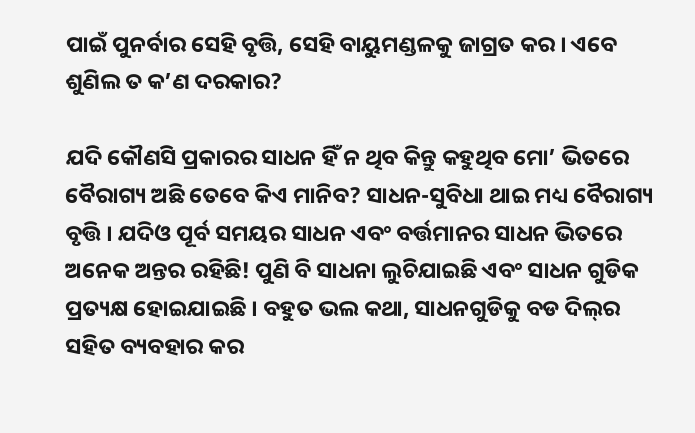ପାଇଁ ପୁନର୍ବାର ସେହି ବୃତ୍ତି, ସେହି ବାୟୁମଣ୍ଡଳକୁ ଜାଗ୍ରତ କର । ଏବେ ଶୁଣିଲ ତ କ’ଣ ଦରକାର?

ଯଦି କୌଣସି ପ୍ରକାରର ସାଧନ ହିଁ ନ ଥିବ କିନ୍ତୁ କହୁଥିବ ମୋ’ ଭିତରେ ବୈରାଗ୍ୟ ଅଛି ତେବେ କିଏ ମାନିବ? ସାଧନ-ସୁବିଧା ଥାଇ ମଧ୍ୟ ବୈରାଗ୍ୟ ବୃତ୍ତି । ଯଦିଓ ପୂର୍ବ ସମୟର ସାଧନ ଏବଂ ବର୍ତ୍ତମାନର ସାଧନ ଭିତରେ ଅନେକ ଅନ୍ତର ରହିଛି! ପୁଣି ବି ସାଧନା ଲୁଚିଯାଇଛି ଏବଂ ସାଧନ ଗୁଡିକ ପ୍ରତ୍ୟକ୍ଷ ହୋଇଯାଇଛି । ବହୁତ ଭଲ କଥା, ସାଧନଗୁଡିକୁ ବଡ ଦିଲ୍‌ର ସହିତ ବ୍ୟବହାର କର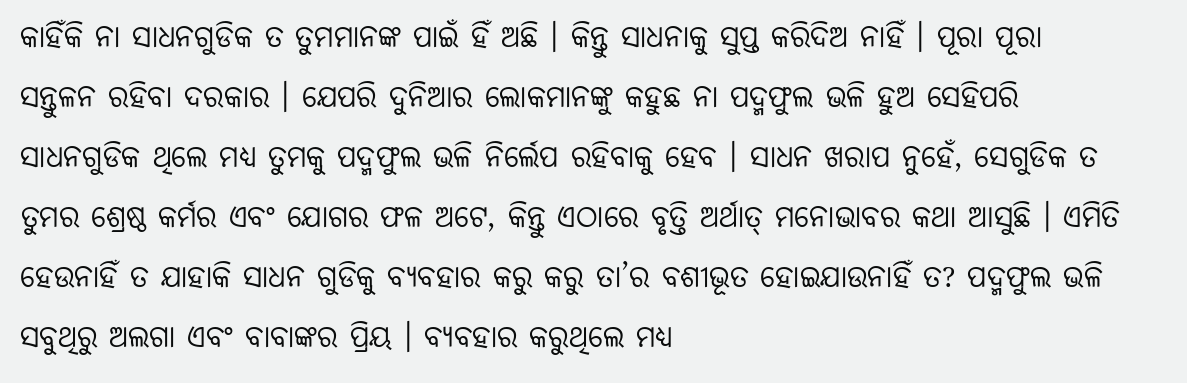କାହିଁକି ନା ସାଧନଗୁଡିକ ତ ତୁମମାନଙ୍କ ପାଇଁ ହିଁ ଅଛି । କିନ୍ତୁ ସାଧନାକୁ ସୁପ୍ତ କରିଦିଅ ନାହିଁ । ପୂରା ପୂରା ସନ୍ତୁଳନ ରହିବା ଦରକାର । ଯେପରି ଦୁନିଆର ଲୋକମାନଙ୍କୁ କହୁଛ ନା ପଦ୍ମଫୁଲ ଭଳି ହୁଅ ସେହିପରି ସାଧନଗୁଡିକ ଥିଲେ ମଧ୍ୟ ତୁମକୁ ପଦ୍ମଫୁଲ ଭଳି ନିର୍ଲେପ ରହିବାକୁ ହେବ । ସାଧନ ଖରାପ ନୁହେଁ, ସେଗୁଡିକ ତ ତୁମର ଶ୍ରେଷ୍ଠ କର୍ମର ଏବଂ ଯୋଗର ଫଳ ଅଟେ, କିନ୍ତୁ ଏଠାରେ ବୃତ୍ତି ଅର୍ଥାତ୍ ମନୋଭାବର କଥା ଆସୁଛି । ଏମିତି ହେଉନାହିଁ ତ ଯାହାକି ସାଧନ ଗୁଡିକୁ ବ୍ୟବହାର କରୁ କରୁ ତା’ର ବଶୀଭୂତ ହୋଇଯାଉନାହିଁ ତ? ପଦ୍ମଫୁଲ ଭଳି ସବୁଥିରୁ ଅଲଗା ଏବଂ ବାବାଙ୍କର ପ୍ରିୟ । ବ୍ୟବହାର କରୁଥିଲେ ମଧ୍ୟ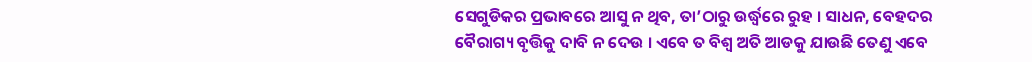ସେଗୁଡିକର ପ୍ରଭାବରେ ଆସୁ ନ ଥିବ, ତା’ଠାରୁ ଉର୍ଦ୍ଧ୍ୱରେ ରୁହ । ସାଧନ, ବେହଦର ବୈରାଗ୍ୟ ବୃତ୍ତିକୁ ଦାବି ନ ଦେଉ । ଏବେ ତ ବିଶ୍ୱ ଅତି ଆଡକୁ ଯାଉଛି ତେଣୁ ଏବେ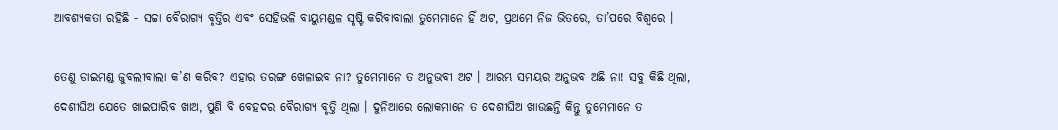ଆବଶ୍ୟକତା ରହିଛି - ସଚ୍ଚା ବୈରାଗ୍ୟ ବୃତ୍ତିର ଏବଂ ସେହିଭଳି ବାୟୁମଣ୍ଡଳ ସୃଷ୍ଟି କରିବାବାଲା ତୁମେମାନେ ହିଁ ଅଟ, ପ୍ରଥମେ ନିଜ ଭିତରେ, ତା’ପରେ ବିଶ୍ୱରେ ।

ତେଣୁ ଡାଇମଣ୍ଡ ଜୁବଲୀବାଲା କ’ଣ କରିବ? ଏହାର ତରଙ୍ଗ ଖେଳାଇବ ନା? ତୁମେମାନେ ତ ଅନୁଭବୀ ଅଟ । ଆରମ୍ଭ ସମୟର ଅନୁଭବ ଅଛି ନା! ସବୁ କିଛି ଥିଲା, ଦେଶୀଘିଅ ଯେତେ ଖାଇପାରିବ ଖାଅ, ପୁଣି ବି ବେହଦର ବୈରାଗ୍ୟ ବୃତ୍ତି ଥିଲା । ଦୁନିଆରେ ଲୋକମାନେ ତ ଦେଶୀଘିଅ ଖାଉଛନ୍ତି କିନ୍ତୁ ତୁମେମାନେ ତ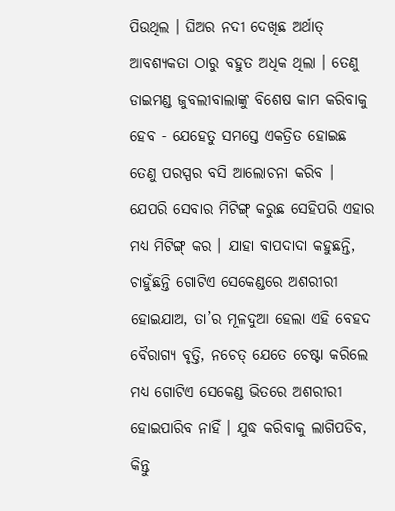ପିଉଥିଲ । ଘିଅର ନଦୀ ଦେଖିଛ ଅର୍ଥାତ୍ ଆବଶ୍ୟକତା ଠାରୁ ବହୁତ ଅଧିକ ଥିଲା । ତେଣୁ ଡାଇମଣ୍ଡ ଜୁବଲୀବାଲାଙ୍କୁ ବିଶେଷ କାମ କରିବାକୁ ହେବ - ଯେହେତୁ ସମସ୍ତେ ଏକତ୍ରିତ ହୋଇଛ ତେଣୁ ପରସ୍ପର ବସି ଆଲୋଚନା କରିବ । ଯେପରି ସେବାର ମିଟିଙ୍ଗ୍ କରୁଛ ସେହିପରି ଏହାର ମଧ୍ୟ ମିଟିଙ୍ଗ୍ କର । ଯାହା ବାପଦାଦା କହୁଛନ୍ତି, ଚାହୁଁଛନ୍ତି ଗୋଟିଏ ସେକେଣ୍ଡରେ ଅଶରୀରୀ ହୋଇଯାଅ, ତା’ର ମୂଳଦୁଆ ହେଲା ଏହି ବେହଦ ବୈରାଗ୍ୟ ବୃତ୍ତି, ନଚେତ୍ ଯେତେ ଚେଷ୍ଟା କରିଲେ ମଧ୍ୟ ଗୋଟିଏ ସେକେଣ୍ଡ ଭିତରେ ଅଶରୀରୀ ହୋଇପାରିବ ନାହିଁ । ଯୁଦ୍ଧ କରିବାକୁ ଲାଗିପଡିବ, କିନ୍ତୁ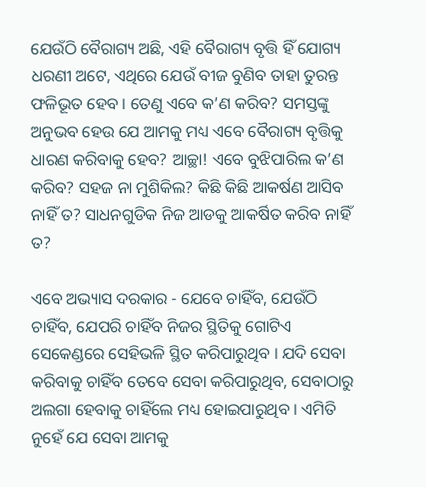ଯେଉଁଠି ବୈରାଗ୍ୟ ଅଛି, ଏହି ବୈରାଗ୍ୟ ବୃତ୍ତି ହିଁ ଯୋଗ୍ୟ ଧରଣୀ ଅଟେ, ଏଥିରେ ଯେଉଁ ବୀଜ ବୁଣିବ ତାହା ତୁରନ୍ତ ଫଳିଭୂତ ହେବ । ତେଣୁ ଏବେ କ’ଣ କରିବ? ସମସ୍ତଙ୍କୁ ଅନୁଭବ ହେଉ ଯେ ଆମକୁ ମଧ୍ୟ ଏବେ ବୈରାଗ୍ୟ ବୃତ୍ତିକୁ ଧାରଣ କରିବାକୁ ହେବ? ଆଚ୍ଛା! ଏବେ ବୁଝିପାରିଲ କ’ଣ କରିବ? ସହଜ ନା ମୁଶିକିଲ? କିଛି କିଛି ଆକର୍ଷଣ ଆସିବ ନାହିଁ ତ? ସାଧନଗୁଡିକ ନିଜ ଆଡକୁ ଆକର୍ଷିତ କରିବ ନାହିଁ ତ?

ଏବେ ଅଭ୍ୟାସ ଦରକାର - ଯେବେ ଚାହିଁବ, ଯେଉଁଠି ଚାହିଁବ, ଯେପରି ଚାହିଁବ ନିଜର ସ୍ଥିତିକୁ ଗୋଟିଏ ସେକେଣ୍ଡରେ ସେହିଭଳି ସ୍ଥିତ କରିପାରୁଥିବ । ଯଦି ସେବା କରିବାକୁ ଚାହିଁବ ତେବେ ସେବା କରିପାରୁଥିବ, ସେବାଠାରୁ ଅଲଗା ହେବାକୁ ଚାହିଁଲେ ମଧ୍ୟ ହୋଇପାରୁଥିବ । ଏମିତି ନୁହେଁ ଯେ ସେବା ଆମକୁ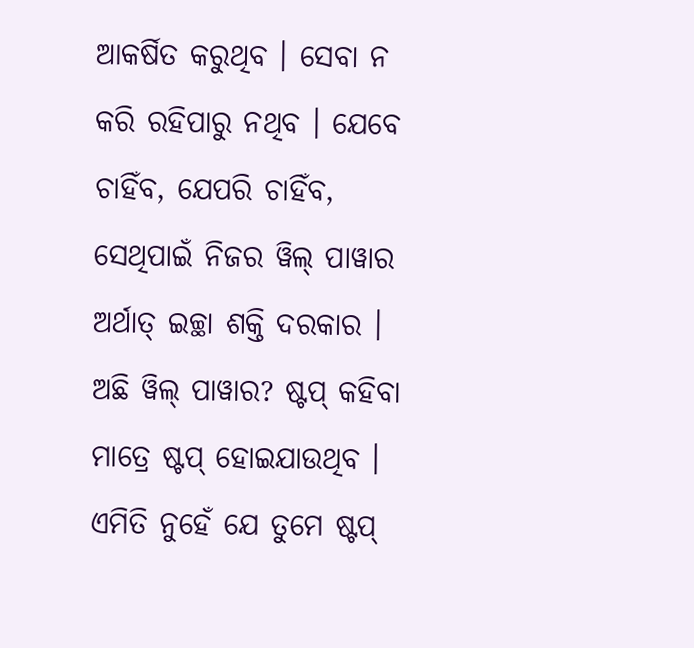ଆକର୍ଷିତ କରୁଥିବ । ସେବା ନ କରି ରହିପାରୁ ନଥିବ । ଯେବେ ଚାହିଁବ, ଯେପରି ଚାହିଁବ, ସେଥିପାଇଁ ନିଜର ୱିଲ୍ ପାୱାର ଅର୍ଥାତ୍ ଇଚ୍ଛା ଶକ୍ତି ଦରକାର । ଅଛି ୱିଲ୍ ପାୱାର? ଷ୍ଟପ୍ କହିବା ମାତ୍ରେ ଷ୍ଟପ୍ ହୋଇଯାଉଥିବ । ଏମିତି ନୁହେଁ ଯେ ତୁମେ ଷ୍ଟପ୍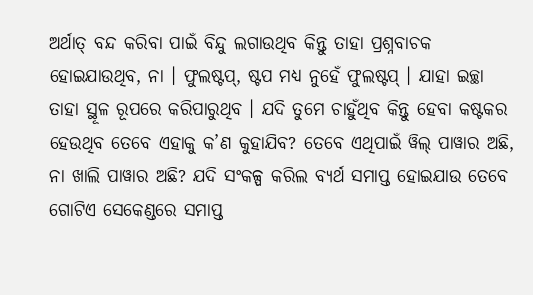ଅର୍ଥାତ୍ ବନ୍ଦ କରିବା ପାଇଁ ବିନ୍ଦୁ ଲଗାଉଥିବ କିନ୍ତୁ ତାହା ପ୍ରଶ୍ନବାଚକ ହୋଇଯାଉଥିବ, ନା । ଫୁଲଷ୍ଟପ୍‌, ଷ୍ଟପ ମଧ୍ୟ ନୁହେଁ ଫୁଲଷ୍ଟପ୍ । ଯାହା ଇଚ୍ଛା ତାହା ସ୍ଥୂଳ ରୂପରେ କରିପାରୁଥିବ । ଯଦି ତୁମେ ଚାହୁଁଥିବ କିନ୍ତୁ ହେବା କଷ୍ଟକର ହେଉଥିବ ତେବେ ଏହାକୁ କ’ଣ କୁହାଯିବ? ତେବେ ଏଥିପାଇଁ ୱିଲ୍ ପାୱାର ଅଛି, ନା ଖାଲି ପାୱାର ଅଛି? ଯଦି ସଂକଳ୍ପ କରିଲ ବ୍ୟର୍ଥ ସମାପ୍ତ ହୋଇଯାଉ ତେବେ ଗୋଟିଏ ସେକେଣ୍ଡରେ ସମାପ୍ତ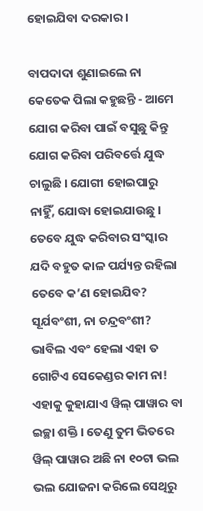ହୋଇଯିବା ଦରକାର ।

ବାପଦାଦା ଶୁଣାଇଲେ ନା କେତେକ ପିଲା କହୁଛନ୍ତି - ଆମେ ଯୋଗ କରିବା ପାଇଁ ବସୁଛୁ କିନ୍ତୁ ଯୋଗ କରିବା ପରିବର୍ତ୍ତେ ଯୁଦ୍ଧ ଚାଲୁଛି । ଯୋଗୀ ହୋଇପାରୁ ନାହିୁଁ, ଯୋଦ୍ଧା ହୋଇଯାଉଛୁ । ତେବେ ଯୁଦ୍ଧ କରିବାର ସଂସ୍କାର ଯଦି ବହୁତ କାଳ ପର୍ଯ୍ୟନ୍ତ ରହିଲା ତେବେ କ’ଣ ହୋଇଯିବ? ସୂର୍ଯବଂଶୀ, ନା ଚନ୍ଦ୍ରବଂଶୀ? ଭାବିଲ ଏବଂ ହେଲା ଏହା ତ ଗୋଟିଏ ସେକେଣ୍ଡର କାମ ନା! ଏହାକୁ କୁହାଯାଏ ୱିଲ୍ ପାୱାର ବା ଇଚ୍ଛା ଶକ୍ତି । ତେଣୁ ତୁମ ଭିତରେ ୱିଲ୍ ପାୱାର ଅଛି ନା ୧୦ଟା ଭଲ ଭଲ ଯୋଜନା କରିଲେ ସେଥିରୁ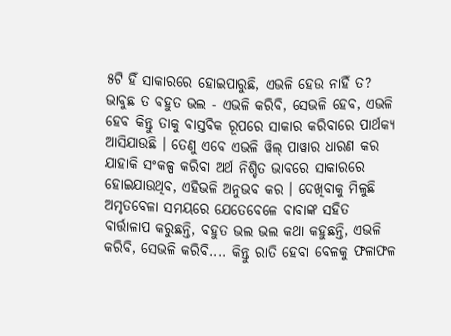୫ଟି ହିଁ ସାକାରରେ ହୋଇପାରୁଛି, ଏଭଳି ହେଉ ନାହିଁ ତ? ଭାବୁଛ ତ ବହୁତ ଭଲ - ଏଭଳି କରିବି, ସେଭଳି ହେବ, ଏଭଳି ହେବ କିନ୍ତୁ ତାକୁ ବାସ୍ତବିକ ରୂପରେ ସାକାର କରିବାରେ ପାର୍ଥକ୍ୟ ଆସିଯାଉଛି । ତେଣୁ ଏବେ ଏଭଳି ୱିଲ୍ ପାୱାର ଧାରଣ କର ଯାହାକି ସଂକଳ୍ପ କରିବା ଅର୍ଥ ନିଶ୍ଚିତ ଭାବରେ ସାକାରରେ ହୋଇଯାଉଥିବ, ଏହିଭଳି ଅନୁଭବ କର । ଦେଖିବାକୁ ମିଳୁଛି ଅମୃତବେଳା ସମୟରେ ଯେତେବେଳେ ବାବାଙ୍କ ସହିତ ବାର୍ତ୍ତାଳାପ କରୁଛନ୍ତି, ବହୁତ ଭଲ ଭଲ କଥା କହୁଛନ୍ତି, ଏଭଳି କରିବି, ସେଭଳି କରିବି.... କିନ୍ତୁ ରାତି ହେବା ବେଳକୁ ଫଳାଫଳ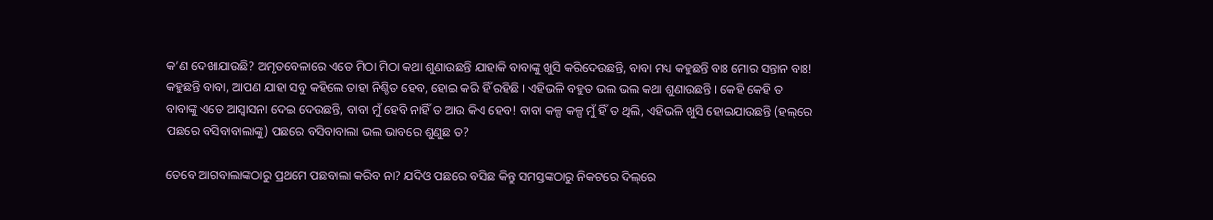କ’ଣ ଦେଖାଯାଉଛି? ଅମୃତବେଳାରେ ଏତେ ମିଠା ମିଠା କଥା ଶୁଣାଉଛନ୍ତି ଯାହାକି ବାବାଙ୍କୁ ଖୁସି କରିଦେଉଛନ୍ତି, ବାବା ମଧ୍ୟ କହୁଛନ୍ତି ବାଃ ମୋର ସନ୍ତାନ ବାଃ! କହୁଛନ୍ତି ବାବା, ଆପଣ ଯାହା ସବୁ କହିଲେ ତାହା ନିଶ୍ଚିତ ହେବ, ହୋଇ କରି ହିଁ ରହିଛି । ଏହିଭଳି ବହୁତ ଭଲ ଭଲ କଥା ଶୁଣାଉଛନ୍ତି । କେହି କେହି ତ ବାବାଙ୍କୁ ଏତେ ଆସ୍ୱାସନା ଦେଇ ଦେଉଛନ୍ତି, ବାବା ମୁଁ ହେବି ନାହିଁ ତ ଆଉ କିଏ ହେବ! ବାବା କଳ୍ପ କଳ୍ପ ମୁଁ ହିଁ ତ ଥିଲି, ଏହିଭଳି ଖୁସି ହୋଇଯାଉଛନ୍ତି (ହଲ୍‌ରେ ପଛରେ ବସିବାବାଲାଙ୍କୁ) ପଛରେ ବସିବାବାଲା ଭଲ ଭାବରେ ଶୁଣୁଛ ତ?

ତେବେ ଆଗବାଲାଙ୍କଠାରୁ ପ୍ରଥମେ ପଛବାଲା କରିବ ନା? ଯଦିଓ ପଛରେ ବସିଛ କିନ୍ତୁ ସମସ୍ତଙ୍କଠାରୁ ନିକଟରେ ଦିଲ୍‌ରେ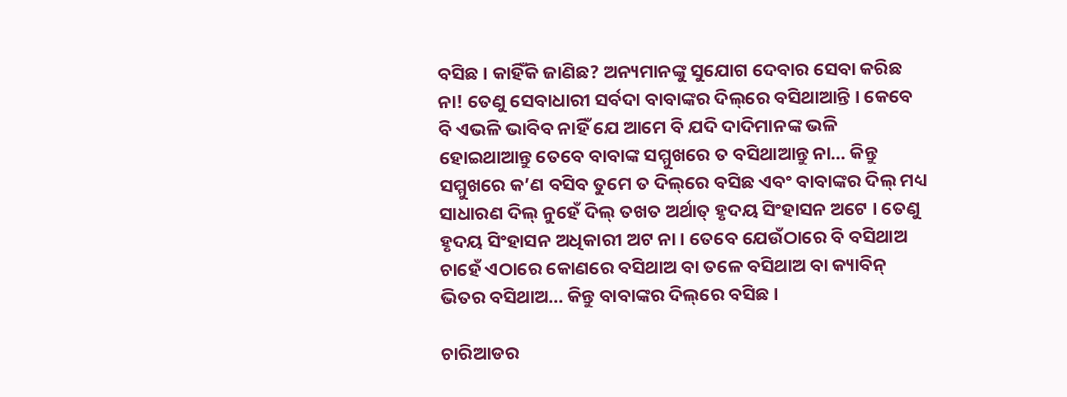ବସିଛ । କାହିଁକି ଜାଣିଛ? ଅନ୍ୟମାନଙ୍କୁ ସୁଯୋଗ ଦେବାର ସେବା କରିଛ ନା! ତେଣୁ ସେବାଧାରୀ ସର୍ବଦା ବାବାଙ୍କର ଦିଲ୍‌ରେ ବସିଥାଆନ୍ତି । କେବେ ବି ଏଭଳି ଭାବିବ ନାହିଁ ଯେ ଆମେ ବି ଯଦି ଦାଦିମାନଙ୍କ ଭଳି ହୋଇଥାଆନ୍ତୁ ତେବେ ବାବାଙ୍କ ସମ୍ମୁଖରେ ତ ବସିଥାଆନ୍ତୁ ନା... କିନ୍ତୁ ସମ୍ମୁଖରେ କ’ଣ ବସିବ ତୁମେ ତ ଦିଲ୍‌ରେ ବସିଛ ଏବଂ ବାବାଙ୍କର ଦିଲ୍ ମଧ୍ୟ ସାଧାରଣ ଦିଲ୍ ନୁହେଁ ଦିଲ୍ ତଖତ ଅର୍ଥାତ୍ ହୃଦୟ ସିଂହାସନ ଅଟେ । ତେଣୁ ହୃଦୟ ସିଂହାସନ ଅଧିକାରୀ ଅଟ ନା । ତେବେ ଯେଉଁଠାରେ ବି ବସିଥାଅ ଚାହେଁ ଏଠାରେ କୋଣରେ ବସିଥାଅ ବା ତଳେ ବସିଥାଅ ବା କ୍ୟାବିନ୍ ଭିତର ବସିଥାଅ... କିନ୍ତୁ ବାବାଙ୍କର ଦିଲ୍‌ରେ ବସିଛ ।

ଚାରିଆଡର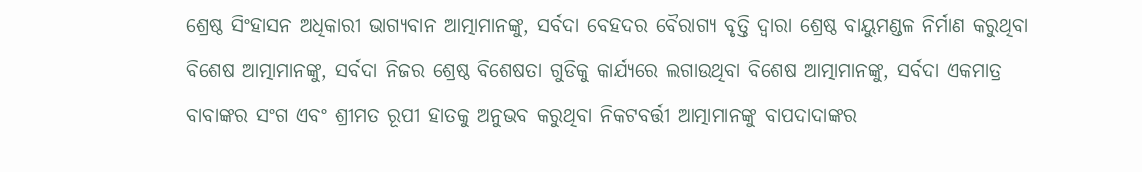ଶ୍ରେଷ୍ଠ ସିଂହାସନ ଅଧିକାରୀ ଭାଗ୍ୟବାନ ଆତ୍ମାମାନଙ୍କୁ, ସର୍ବଦା ବେହଦର ବୈରାଗ୍ୟ ବୃତ୍ତି ଦ୍ୱାରା ଶ୍ରେଷ୍ଠ ବାୟୁମଣ୍ଡଳ ନିର୍ମାଣ କରୁଥିବା ବିଶେଷ ଆତ୍ମାମାନଙ୍କୁ, ସର୍ବଦା ନିଜର ଶ୍ରେଷ୍ଠ ବିଶେଷତା ଗୁଡିକୁ କାର୍ଯ୍ୟରେ ଲଗାଉଥିବା ବିଶେଷ ଆତ୍ମାମାନଙ୍କୁ, ସର୍ବଦା ଏକମାତ୍ର ବାବାଙ୍କର ସଂଗ ଏବଂ ଶ୍ରୀମତ ରୂପୀ ହାତକୁ ଅନୁଭବ କରୁଥିବା ନିକଟବର୍ତ୍ତୀ ଆତ୍ମାମାନଙ୍କୁ ବାପଦାଦାଙ୍କର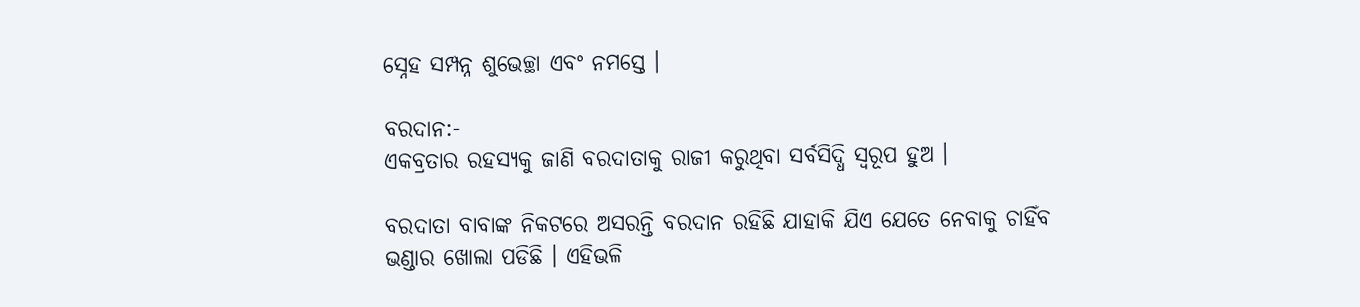ସ୍ନେହ ସମ୍ପନ୍ନ ଶୁଭେଚ୍ଛା ଏବଂ ନମସ୍ତେ ।

ବରଦାନ:-
ଏକବ୍ରତାର ରହସ୍ୟକୁ ଜାଣି ବରଦାତାକୁ ରାଜୀ କରୁଥିବା ସର୍ବସିଦ୍ଧି ସ୍ୱରୂପ ହୁଅ ।

ବରଦାତା ବାବାଙ୍କ ନିକଟରେ ଅସରନ୍ତି ବରଦାନ ରହିଛି ଯାହାକି ଯିଏ ଯେତେ ନେବାକୁ ଚାହିଁବ ଭଣ୍ଡାର ଖୋଲା ପଡିଛି । ଏହିଭଳି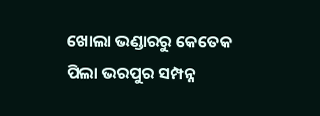ଖୋଲା ଭଣ୍ଡାରରୁ କେତେକ ପିଲା ଭରପୁର ସମ୍ପନ୍ନ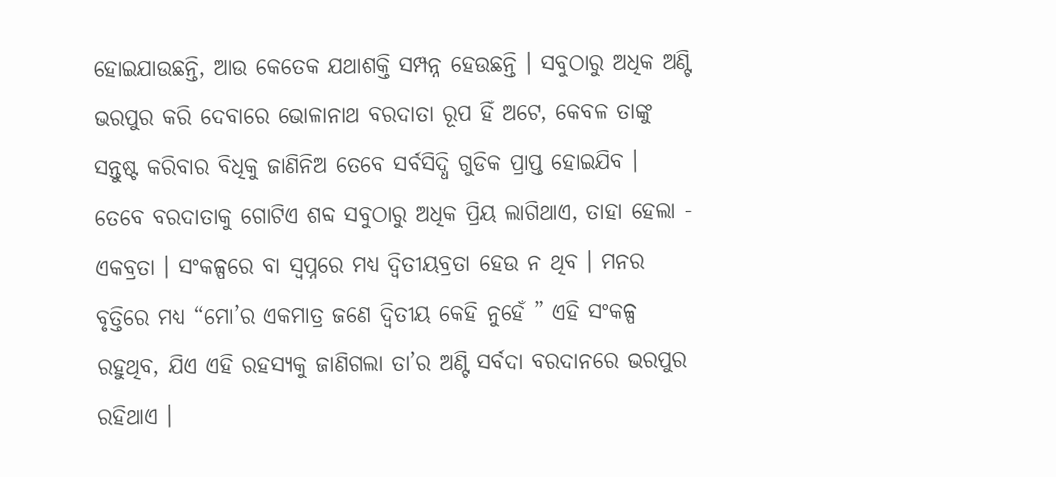ହୋଇଯାଉଛନ୍ତି, ଆଉ କେତେକ ଯଥାଶକ୍ତି ସମ୍ପନ୍ନ ହେଉଛନ୍ତି । ସବୁଠାରୁ ଅଧିକ ଅଣ୍ଟି ଭରପୁର କରି ଦେବାରେ ଭୋଳାନାଥ ବରଦାତା ରୂପ ହିଁ ଅଟେ, କେବଳ ତାଙ୍କୁ ସନ୍ତୁଷ୍ଟ କରିବାର ବିଧିକୁ ଜାଣିନିଅ ତେବେ ସର୍ବସିଦ୍ଧି ଗୁଡିକ ପ୍ରାପ୍ତ ହୋଇଯିବ । ତେବେ ବରଦାତାକୁ ଗୋଟିଏ ଶବ୍ଦ ସବୁଠାରୁ ଅଧିକ ପ୍ରିୟ ଲାଗିଥାଏ, ତାହା ହେଲା - ଏକବ୍ରତା । ସଂକଳ୍ପରେ ବା ସ୍ୱପ୍ନରେ ମଧ୍ୟ ଦ୍ୱିତୀୟବ୍ରତା ହେଉ ନ ଥିବ । ମନର ବୃତ୍ତିରେ ମଧ୍ୟ “ମୋ’ର ଏକମାତ୍ର ଜଣେ ଦ୍ୱିତୀୟ କେହି ନୁହେଁ ” ଏହି ସଂକଳ୍ପ ରହୁଥିବ, ଯିଏ ଏହି ରହସ୍ୟକୁ ଜାଣିଗଲା ତା’ର ଅଣ୍ଟି ସର୍ବଦା ବରଦାନରେ ଭରପୁର ରହିଥାଏ ।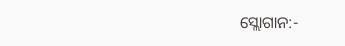ସ୍ଲୋଗାନ:-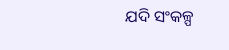ଯଦି ସଂକଳ୍ପ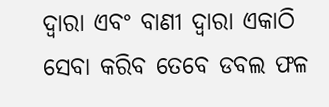ଦ୍ୱାରା ଏବଂ ବାଣୀ ଦ୍ୱାରା ଏକାଠି ସେବା କରିବ ତେବେ ଡବଲ ଫଳ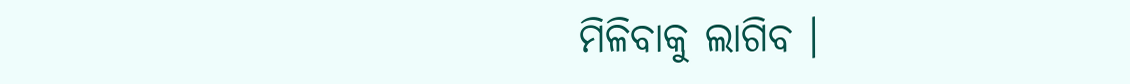ମିଳିବାକୁ ଲାଗିବ ।